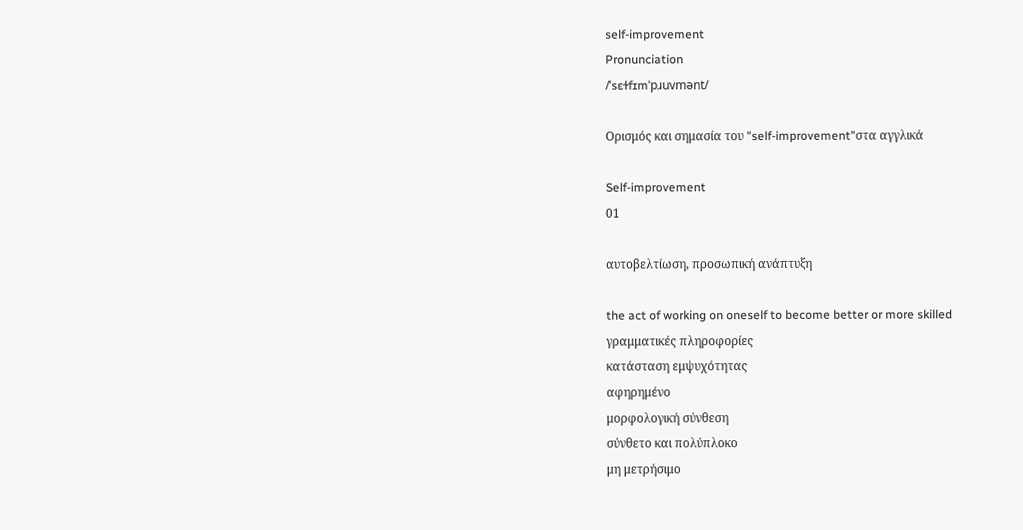self-improvement
Pronunciation
/ˈsɛɫfɪmˈpɹuvmənt/

Ορισμός και σημασία του "self-improvement"στα αγγλικά

Self-improvement
01

αυτοβελτίωση, προσωπική ανάπτυξη

the act of working on oneself to become better or more skilled
γραμματικές πληροφορίες
κατάσταση εμψυχότητας
αφηρημένο
μορφολογική σύνθεση
σύνθετο και πολύπλοκο
μη μετρήσιμο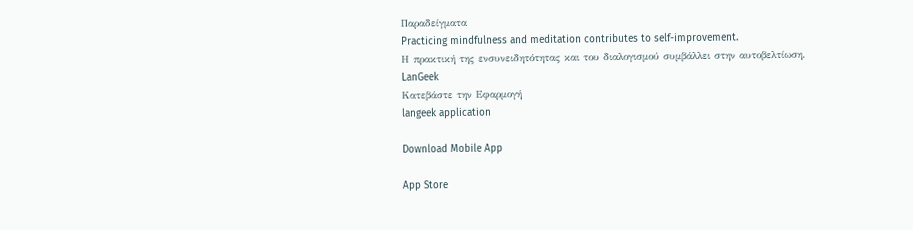Παραδείγματα
Practicing mindfulness and meditation contributes to self-improvement.
Η πρακτική της ενσυνειδητότητας και του διαλογισμού συμβάλλει στην αυτοβελτίωση.
LanGeek
Κατεβάστε την Εφαρμογή
langeek application

Download Mobile App

App Store